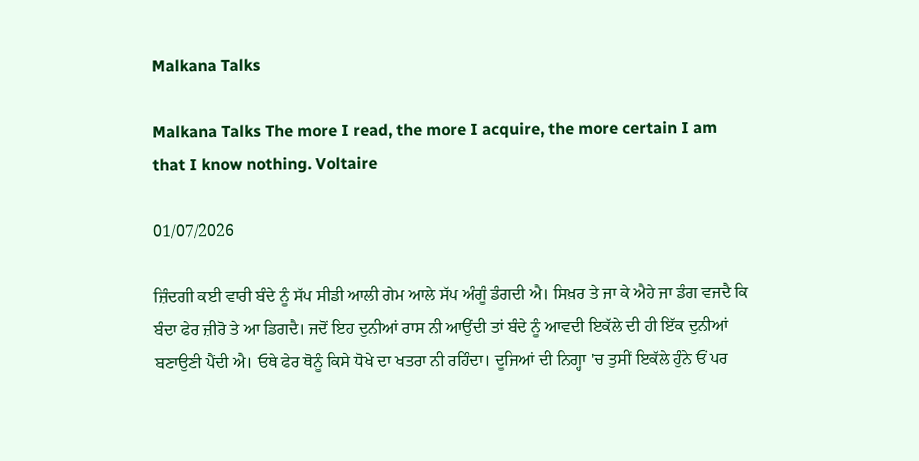Malkana Talks

Malkana Talks The more I read, the more I acquire, the more certain I am that I know nothing. Voltaire

01/07/2026

ਜ਼ਿੰਦਗੀ ਕਈ ਵਾਰੀ ਬੰਦੇ ਨੂੰ ਸੱਪ ਸੀਡੀ ਆਲੀ ਗੇਮ ਆਲੇ ਸੱਪ ਅੰਗੂੰ ਡੰਗਦੀ ਐ। ਸਿਖ਼ਰ ਤੇ ਜਾ ਕੇ ਐਹੇ ਜਾ ਡੰਗ ਵਜਦੈ ਕਿ ਬੰਦਾ ਫੇਰ ਜ਼ੀਰੋ ਤੇ ਆ ਡਿਗਦੈ। ਜਦੋਂ ਇਹ ਦੁਨੀਆਂ ਰਾਸ ਨੀ ਆਉਂਦੀ ਤਾਂ ਬੰਦੇ ਨੂੰ ਆਵਦੀ ਇਕੱਲੇ ਦੀ ਹੀ ਇੱਕ ਦੁਨੀਆਂ ਬਣਾਉਣੀ ਪੈਂਦੀ ਐ। ਓਥੇ ਫੇਰ ਥੋਨੂੰ ਕਿਸੇ ਧੋਖੇ ਦਾ ਖਤਰਾ ਨੀ ਰਹਿੰਦਾ। ਦੂਜਿਆਂ ਦੀ ਨਿਗ੍ਹਾ 'ਚ ਤੁਸੀਂ ਇਕੱਲੇ ਹੁੰਨੇ ਓਂ ਪਰ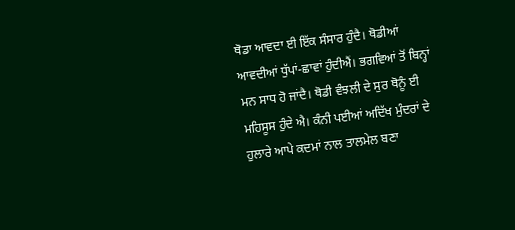ਥੋਡਾ ਆਵਦਾ ਈ ਇੱਕ ਸੰਸਾਰ ਹੁੰਦੈ। ਥੋਡੀਆਂ ਆਵਦੀਆਂ ਧੁੱਪਾਂ-ਛਾਵਾਂ ਹੁੰਦੀਐਂ। ਭਗਵਿਆਂ ਤੋਂ ਬਿਨ੍ਹਾਂ ਮਨ ਸਾਧ ਹੋ ਜਾਂਦੈ। ਥੋਡੀ ਵੰਝਲੀ ਦੇ ਸੁਰ ਥੋਨੂੰ ਈ ਮਹਿਸੂਸ ਹੁੰਦੇ ਐ। ਕੰਨੀ ਪਈਆਂ ਅਦਿੱਖ ਮੁੰਦਰਾਂ ਦੇ ਹੁਲਾਰੇ ਆਪੇ ਕਦਮਾਂ ਨਾਲ ਤਾਲਮੇਲ ਬਣਾ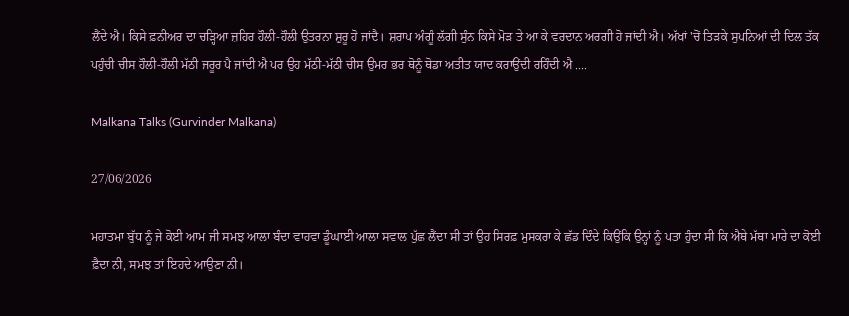ਲੈਂਦੇ ਐ। ਕਿਸੇ ਫ਼ਨੀਅਰ ਦਾ ਚੜ੍ਹਿਆ ਜ਼ਹਿਰ ਹੌਲੀ-ਹੌਲੀ ਉਤਰਨਾ ਸ਼ੁਰੂ ਹੋ ਜਾਂਦੈ। ਸ਼ਰਾਪ ਅੰਗੂੰ ਲੱਗੀ ਸੁੰਨ ਕਿਸੇ ਮੋੜ ਤੇ ਆ ਕੇ ਵਰਦਾਨ ਅਰਗੀ ਹੋ ਜਾਂਦੀ ਐ। ਅੱਖਾਂ 'ਚੋਂ ਤਿੜਕੇ ਸੁਪਨਿਆਂ ਦੀ ਦਿਲ ਤੱਕ ਪਹੁੰਚੀ ਚੀਸ ਹੌਲੀ-ਹੌਲੀ ਮੱਠੀ ਜਰੂਰ ਪੈ ਜਾਂਦੀ ਐ ਪਰ ਉਹ ਮੱਠੀ-ਮੱਠੀ ਚੀਸ ਉਮਰ ਭਰ ਥੋਨੂੰ ਥੋਡਾ ਅਤੀਤ ਯਾਦ ਕਰਾਉਂਦੀ ਰਹਿੰਦੀ ਐ ....

Malkana Talks (Gurvinder Malkana)

27/06/2026

ਮਹਾਤਮਾ ਬੁੱਧ ਨੂੰ ਜੇ ਕੋਈ ਆਮ ਜੀ ਸਮਝ ਆਲਾ ਬੰਦਾ ਵਾਹਵਾ ਡੂੰਘਾਈ ਆਲਾ ਸਵਾਲ ਪੁੱਛ ਲੈਂਦਾ ਸੀ ਤਾਂ ਉਹ ਸਿਰਫ਼ ਮੁਸਕਰਾ ਕੇ ਛੱਡ ਦਿੰਦੇ ਕਿਉਂਕਿ ਉਨ੍ਹਾਂ ਨੂੰ ਪਤਾ ਹੁੰਦਾ ਸੀ ਕਿ ਐਥੇ ਮੱਥਾ ਮਾਰੇ ਦਾ ਕੋਈ ਫ਼ੈਦਾ ਨੀ, ਸਮਝ ਤਾਂ ਇਹਦੇ ਆਉਣਾ ਨੀ।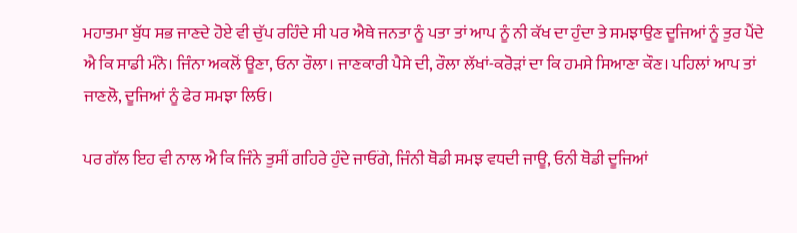ਮਹਾਤਮਾ ਬੁੱਧ ਸਭ ਜਾਣਦੇ ਹੋਏ ਵੀ ਚੁੱਪ ਰਹਿੰਦੇ ਸੀ ਪਰ ਐਥੇ ਜਨਤਾ ਨੂੰ ਪਤਾ ਤਾਂ ਆਪ ਨੂੰ ਨੀ ਕੱਖ ਦਾ ਹੁੰਦਾ ਤੇ ਸਮਝਾਉਣ ਦੂਜਿਆਂ ਨੂੰ ਤੁਰ ਪੈਂਦੇ ਐ ਕਿ ਸਾਡੀ ਮੰਨੋ। ਜਿੰਨਾ ਅਕਲੋਂ ਊਣਾ, ਓਨਾ ਰੌਲਾ। ਜਾਣਕਾਰੀ ਪੈਸੇ ਦੀ, ਰੌਲਾ ਲੱਖਾਂ-ਕਰੋੜਾਂ ਦਾ ਕਿ ਹਮਸੇ ਸਿਆਣਾ ਕੌਣ। ਪਹਿਲਾਂ ਆਪ ਤਾਂ ਜਾਣਲੋ, ਦੂਜਿਆਂ ਨੂੰ ਫੇਰ ਸਮਝਾ ਲਿਓ।

ਪਰ ਗੱਲ ਇਹ ਵੀ ਨਾਲ ਐ ਕਿ ਜਿੰਨੇ ਤੁਸੀਂ ਗਹਿਰੇ ਹੁੰਦੇ ਜਾਓਂਗੇ, ਜਿੰਨੀ ਥੋਡੀ ਸਮਝ ਵਧਦੀ ਜਾਊ, ਓਨੀ ਥੋਡੀ ਦੂਜਿਆਂ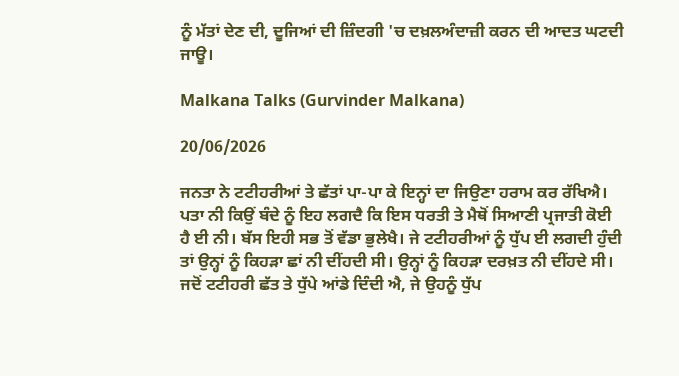ਨੂੰ ਮੱਤਾਂ ਦੇਣ ਦੀ, ਦੂਜਿਆਂ ਦੀ ਜ਼ਿੰਦਗੀ 'ਚ ਦਖ਼ਲਅੰਦਾਜ਼ੀ ਕਰਨ ਦੀ ਆਦਤ ਘਟਦੀ ਜਾਊ।

Malkana Talks (Gurvinder Malkana)

20/06/2026

ਜਨਤਾ ਨੇ ਟਟੀਹਰੀਆਂ ਤੇ ਛੱਤਾਂ ਪਾ-ਪਾ ਕੇ ਇਨ੍ਹਾਂ ਦਾ ਜਿਉਣਾ ਹਰਾਮ ਕਰ ਰੱਖਿਐ। ਪਤਾ ਨੀ ਕਿਉਂ ਬੰਦੇ ਨੂੰ ਇਹ ਲਗਦੈ ਕਿ ਇਸ ਧਰਤੀ ਤੇ ਮੈਥੋਂ ਸਿਆਣੀ ਪ੍ਰਜਾਤੀ ਕੋਈ ਹੈ ਈ ਨੀ। ਬੱਸ ਇਹੀ ਸਭ ਤੋਂ ਵੱਡਾ ਭੁਲੇਖੈ। ਜੇ ਟਟੀਹਰੀਆਂ ਨੂੰ ਧੁੱਪ ਈ ਲਗਦੀ ਹੁੰਦੀ ਤਾਂ ਉਨ੍ਹਾਂ ਨੂੰ ਕਿਹੜਾ ਛਾਂ ਨੀ ਦੀਂਹਦੀ ਸੀ। ਉਨ੍ਹਾਂ ਨੂੰ ਕਿਹੜਾ ਦਰਖ਼ਤ ਨੀ ਦੀਂਹਦੇ ਸੀ। ਜਦੋਂ ਟਟੀਹਰੀ ਛੱਤ ਤੇ ਧੁੱਪੇ ਆਂਡੇ ਦਿੰਦੀ ਐ, ਜੇ ਉਹਨੂੰ ਧੁੱਪ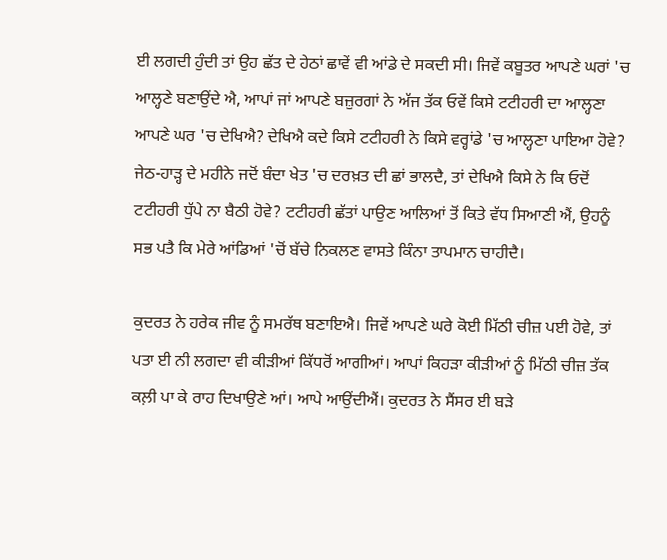ਈ ਲਗਦੀ ਹੁੰਦੀ ਤਾਂ ਉਹ ਛੱਤ ਦੇ ਹੇਠਾਂ ਛਾਵੇਂ ਵੀ ਆਂਡੇ ਦੇ ਸਕਦੀ ਸੀ। ਜਿਵੇਂ ਕਬੂਤਰ ਆਪਣੇ ਘਰਾਂ 'ਚ ਆਲ੍ਹਣੇ ਬਣਾਉਂਦੇ ਐ, ਆਪਾਂ ਜਾਂ ਆਪਣੇ ਬਜ਼ੁਰਗਾਂ ਨੇ ਅੱਜ ਤੱਕ ਓਵੇਂ ਕਿਸੇ ਟਟੀਹਰੀ ਦਾ ਆਲ੍ਹਣਾ ਆਪਣੇ ਘਰ 'ਚ ਦੇਖਿਐ? ਦੇਖਿਐ ਕਦੇ ਕਿਸੇ ਟਟੀਹਰੀ ਨੇ ਕਿਸੇ ਵਰ੍ਹਾਂਡੇ 'ਚ ਆਲ੍ਹਣਾ ਪਾਇਆ ਹੋਵੇ? ਜੇਠ-ਹਾੜ੍ਹ ਦੇ ਮਹੀਨੇ ਜਦੋਂ ਬੰਦਾ ਖੇਤ 'ਚ ਦਰਖ਼ਤ ਦੀ ਛਾਂ ਭਾਲਦੈ, ਤਾਂ ਦੇਖਿਐ ਕਿਸੇ ਨੇ ਕਿ ਓਦੋਂ ਟਟੀਹਰੀ ਧੁੱਪੇ ਨਾ ਬੈਠੀ ਹੋਵੇ? ਟਟੀਹਰੀ ਛੱਤਾਂ ਪਾਉਣ ਆਲਿਆਂ ਤੋਂ ਕਿਤੇ ਵੱਧ ਸਿਆਣੀ ਐਂ, ਉਹਨੂੰ ਸਭ ਪਤੈ ਕਿ ਮੇਰੇ ਆਂਡਿਆਂ 'ਚੋਂ ਬੱਚੇ ਨਿਕਲਣ ਵਾਸਤੇ ਕਿੰਨਾ ਤਾਪਮਾਨ ਚਾਹੀਦੈ।

ਕੁਦਰਤ ਨੇ ਹਰੇਕ ਜੀਵ ਨੂੰ ਸਮਰੱਥ ਬਣਾਇਐ। ਜਿਵੇਂ ਆਪਣੇ ਘਰੇ ਕੋਈ ਮਿੱਠੀ ਚੀਜ਼ ਪਈ ਹੋਵੇ, ਤਾਂ ਪਤਾ ਈ ਨੀ ਲਗਦਾ ਵੀ ਕੀੜੀਆਂ ਕਿੱਧਰੋਂ ਆਗੀਆਂ। ਆਪਾਂ ਕਿਹੜਾ ਕੀੜੀਆਂ ਨੂੰ ਮਿੱਠੀ ਚੀਜ਼ ਤੱਕ ਕਲ਼ੀ ਪਾ ਕੇ ਰਾਹ ਦਿਖਾਉਣੇ ਆਂ। ਆਪੇ ਆਉਂਦੀਐਂ। ਕੁਦਰਤ ਨੇ ਸੈਂਸਰ ਈ ਬੜੇ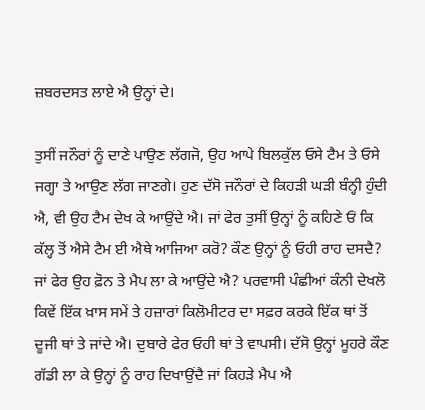ਜ਼ਬਰਦਸਤ ਲਾਏ ਐ ਉਨ੍ਹਾਂ ਦੇ।

ਤੁਸੀਂ ਜਨੌਰਾਂ ਨੂੰ ਦਾਣੇ ਪਾਉਣ ਲੱਗਜੋ, ਉਹ ਆਪੇ ਬਿਲਕੁੱਲ ਓਸੇ ਟੈਮ ਤੇ ਓਸੇ ਜਗ੍ਹਾ ਤੇ ਆਉਣ ਲੱਗ ਜਾਣਗੇ। ਹੁਣ ਦੱਸੋ ਜਨੌਰਾਂ ਦੇ ਕਿਹੜੀ ਘੜੀ ਬੰਨ੍ਹੀ ਹੁੰਦੀ ਐ, ਵੀ ਉਹ ਟੈਮ ਦੇਖ ਕੇ ਆਉਂਦੇ ਐ। ਜਾਂ ਫੇਰ ਤੁਸੀਂ ਉਨ੍ਹਾਂ ਨੂੰ ਕਹਿਣੇ ਓਂ ਕਿ ਕੱਲ੍ਹ ਤੋਂ ਐਸੇ ਟੈਮ ਈ ਐਥੇ ਆਜਿਆ ਕਰੋ? ਕੌਣ ਉਨ੍ਹਾਂ ਨੂੰ ਓਹੀ ਰਾਹ ਦਸਦੈ? ਜਾਂ ਫੇਰ ਉਹ ਫ਼ੋਨ ਤੇ ਮੈਪ ਲਾ ਕੇ ਆਉਂਦੇ ਐ? ਪਰਵਾਸੀ ਪੰਛੀਆਂ ਕੰਨੀ ਦੇਖਲੋ ਕਿਵੇਂ ਇੱਕ ਖ਼ਾਸ ਸਮੇਂ ਤੇ ਹਜ਼ਾਰਾਂ ਕਿਲੋਮੀਟਰ ਦਾ ਸਫ਼ਰ ਕਰਕੇ ਇੱਕ ਥਾਂ ਤੋਂ ਦੂਜੀ ਥਾਂ ਤੇ ਜਾਂਦੇ ਐ। ਦੁਬਾਰੇ ਫੇਰ ਓਹੀ ਥਾਂ ਤੇ ਵਾਪਸੀ। ਦੱਸੋ ਉਨ੍ਹਾਂ ਮੂਹਰੇ ਕੌਣ ਗੱਡੀ ਲਾ ਕੇ ਉਨ੍ਹਾਂ ਨੂੰ ਰਾਹ ਦਿਖਾਉਂਦੈ ਜਾਂ ਕਿਹੜੇ ਮੈਪ ਐ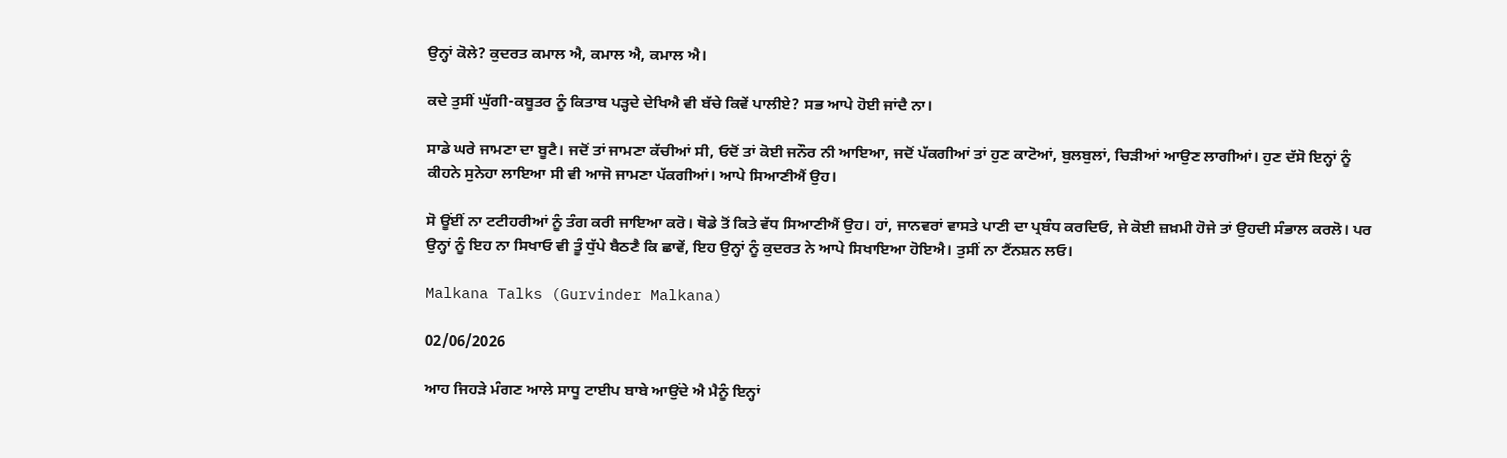ਉਨ੍ਹਾਂ ਕੋਲੇ? ਕੁਦਰਤ ਕਮਾਲ ਐ, ਕਮਾਲ ਐ, ਕਮਾਲ ਐ।

ਕਦੇ ਤੁਸੀਂ ਘੁੱਗੀ-ਕਬੂਤਰ ਨੂੰ ਕਿਤਾਬ ਪੜ੍ਹਦੇ ਦੇਖਿਐ ਵੀ ਬੱਚੇ ਕਿਵੇਂ ਪਾਲੀਏ? ਸਭ ਆਪੇ ਹੋਈ ਜਾਂਦੈ ਨਾ।

ਸਾਡੇ ਘਰੇ ਜਾਮਣਾ ਦਾ ਬੂਟੈ। ਜਦੋਂ ਤਾਂ ਜਾਮਣਾ ਕੱਚੀਆਂ ਸੀ, ਓਦੋਂ ਤਾਂ ਕੋਈ ਜਨੌਰ ਨੀ ਆਇਆ, ਜਦੋਂ ਪੱਕਗੀਆਂ ਤਾਂ ਹੁਣ ਕਾਟੋਆਂ, ਬੁਲਬੁਲਾਂ, ਚਿੜੀਆਂ ਆਉਣ ਲਾਗੀਆਂ। ਹੁਣ ਦੱਸੋ ਇਨ੍ਹਾਂ ਨੂੰ ਕੀਹਨੇ ਸੁਨੇਹਾ ਲਾਇਆ ਸੀ ਵੀ ਆਜੋ ਜਾਮਣਾ ਪੱਕਗੀਆਂ। ਆਪੇ ਸਿਆਣੀਐਂ ਉਹ।

ਸੋ ਊਂਈਂ ਨਾ ਟਟੀਹਰੀਆਂ ਨੂੰ ਤੰਗ ਕਰੀ ਜਾਇਆ ਕਰੋ। ਥੋਡੇ ਤੋਂ ਕਿਤੇ ਵੱਧ ਸਿਆਣੀਐਂ ਉਹ। ਹਾਂ, ਜਾਨਵਰਾਂ ਵਾਸਤੇ ਪਾਣੀ ਦਾ ਪ੍ਰਬੰਧ ਕਰਦਿਓ, ਜੇ ਕੋਈ ਜ਼ਖ਼ਮੀ ਹੋਜੇ ਤਾਂ ਉਹਦੀ ਸੰਭਾਲ ਕਰਲੋ। ਪਰ ਉਨ੍ਹਾਂ ਨੂੰ ਇਹ ਨਾ ਸਿਖਾਓ ਵੀ ਤੂੰ ਧੁੱਪੇ ਬੈਠਣੈ ਕਿ ਛਾਵੇਂ, ਇਹ ਉਨ੍ਹਾਂ ਨੂੰ ਕੁਦਰਤ ਨੇ ਆਪੇ ਸਿਖਾਇਆ ਹੋਇਐ। ਤੁਸੀਂ ਨਾ ਟੈਂਨਸ਼ਨ ਲਓ।

Malkana Talks (Gurvinder Malkana)

02/06/2026

ਆਹ ਜਿਹੜੇ ਮੰਗਣ ਆਲੇ ਸਾਧੂ ਟਾਈਪ ਬਾਬੇ ਆਉਂਦੇ ਐ ਮੈਨੂੰ ਇਨ੍ਹਾਂ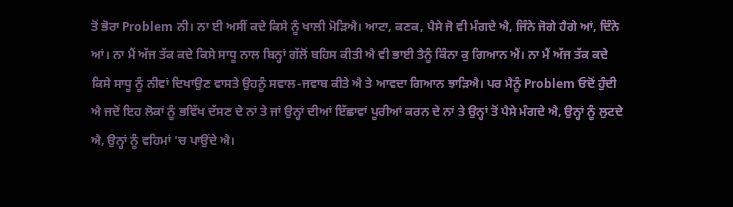ਤੋਂ ਭੋਰਾ Problem ਨੀ। ਨਾ ਈ ਅਸੀਂ ਕਦੇ ਕਿਸੇ ਨੂੰ ਖਾਲੀ ਮੋੜਿਐ। ਆਟਾ, ਕਣਕ, ਪੈਸੇ ਜੋ ਵੀ ਮੰਗਦੇ ਐ, ਜਿੰਨੇ ਜੋਗੇ ਹੈਗੇ ਆਂ, ਦਿੰਨੇ ਆਂ। ਨਾ ਮੈਂ ਅੱਜ ਤੱਕ ਕਦੇ ਕਿਸੇ ਸਾਧੂ ਨਾਲ ਬਿਨ੍ਹਾਂ ਗੱਲੋਂ ਬਹਿਸ ਕੀਤੀ ਐ ਵੀ ਭਾਈ ਤੈਨੂੰ ਕਿੰਨਾ ਕੁ ਗਿਆਨ ਐਂ। ਨਾ ਮੈਂ ਅੱਜ ਤੱਕ ਕਦੇ ਕਿਸੇ ਸਾਧੂ ਨੂੰ ਨੀਵਾਂ ਦਿਖਾਉਣ ਵਾਸਤੇ ਉਹਨੂੰ ਸਵਾਲ-ਜਵਾਬ ਕੀਤੇ ਐ ਤੇ ਆਵਦਾ ਗਿਆਨ ਝਾੜਿਐ। ਪਰ ਮੈਨੂੰ Problem ਓਦੋਂ ਹੁੰਦੀ ਐ ਜਦੋਂ ਇਹ ਲੋਕਾਂ ਨੂੰ ਭਵਿੱਖ ਦੱਸਣ ਦੇ ਨਾਂ ਤੇ ਜਾਂ ਉਨ੍ਹਾਂ ਦੀਆਂ ਇੱਛਾਵਾਂ ਪੂਰੀਆਂ ਕਰਨ ਦੇ ਨਾਂ ਤੇ ਉਨ੍ਹਾਂ ਤੋਂ ਪੈਸੇ ਮੰਗਦੇ ਐ, ਉਨ੍ਹਾਂ ਨੂੰ ਲੁਟਦੇ ਐ, ਉਨ੍ਹਾਂ ਨੂੰ ਵਹਿਮਾਂ 'ਚ ਪਾਉਂਦੇ ਐ।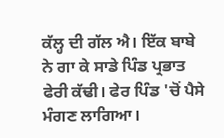ਕੱਲ੍ਹ ਦੀ ਗੱਲ ਐ। ਇੱਕ ਬਾਬੇ ਨੇ ਗਾ ਕੇ ਸਾਡੇ ਪਿੰਡ ਪ੍ਰਭਾਤ ਫੇਰੀ ਕੱਢੀ। ਫੇਰ ਪਿੰਡ 'ਚੋਂ ਪੈਸੇ ਮੰਗਣ ਲਾਗਿਆ।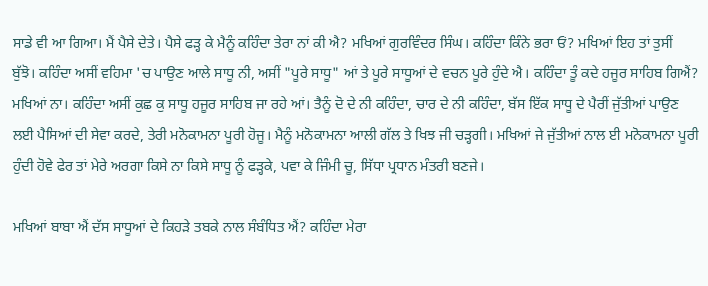ਸਾਡੇ ਵੀ ਆ ਗਿਆ। ਮੈਂ ਪੈਸੇ ਦੇਤੇ। ਪੈਸੇ ਫੜ੍ਹ ਕੇ ਮੈਨੂੰ ਕਹਿੰਦਾ ਤੇਰਾ ਨਾਂ ਕੀ ਐ? ਮਖਿਆਂ ਗੁਰਵਿੰਦਰ ਸਿੰਘ। ਕਹਿੰਦਾ ਕਿੰਨੇ ਭਰਾ ਓਂ? ਮਖਿਆਂ ਇਹ ਤਾਂ ਤੁਸੀਂ ਬੁੱਝੋ। ਕਹਿੰਦਾ ਅਸੀਂ ਵਹਿਮਾ 'ਚ ਪਾਉਣ ਆਲੇ ਸਾਧੂ ਨੀ, ਅਸੀਂ "ਪੂਰੇ ਸਾਧੂ" ਆਂ ਤੇ ਪੂਰੇ ਸਾਧੂਆਂ ਦੇ ਵਚਨ ਪੂਰੇ ਹੁੰਦੇ ਐ। ਕਹਿੰਦਾ ਤੂੰ ਕਦੇ ਹਜੂਰ ਸਾਹਿਬ ਗਿਐਂ? ਮਖਿਆਂ ਨਾ। ਕਹਿੰਦਾ ਅਸੀਂ ਕੁਛ ਕੁ ਸਾਧੂ ਹਜੂਰ ਸਾਹਿਬ ਜਾ ਰਹੇ ਆਂ। ਤੈਨੂੰ ਦੋ ਦੇ ਨੀ ਕਹਿੰਦਾ, ਚਾਰ ਦੇ ਨੀ ਕਹਿੰਦਾ, ਬੱਸ ਇੱਕ ਸਾਧੂ ਦੇ ਪੈਰੀਂ ਜੁੱਤੀਆਂ ਪਾਉਣ ਲਈ ਪੈਸਿਆਂ ਦੀ ਸੇਵਾ ਕਰਦੇ, ਤੇਰੀ ਮਨੋਕਾਮਨਾ ਪੂਰੀ ਹੋਜੂ। ਮੈਨੂੰ ਮਨੋਕਾਮਨਾ ਆਲੀ ਗੱਲ ਤੇ ਖਿਝ ਜੀ ਚੜ੍ਹਗੀ। ਮਖਿਆਂ ਜੇ ਜੁੱਤੀਆਂ ਨਾਲ ਈ ਮਨੋਕਾਮਨਾ ਪੂਰੀ ਹੁੰਦੀ ਹੋਵੇ ਫੇਰ ਤਾਂ ਮੇਰੇ ਅਰਗਾ ਕਿਸੇ ਨਾ ਕਿਸੇ ਸਾਧੂ ਨੂੰ ਫੜ੍ਹਕੇ, ਪਵਾ ਕੇ ਜਿੰਮੀ ਚੂ, ਸਿੱਧਾ ਪ੍ਰਧਾਨ ਮੰਤਰੀ ਬਣਜੇ।

ਮਖਿਆਂ ਬਾਬਾ ਐਂ ਦੱਸ ਸਾਧੂਆਂ ਦੇ ਕਿਹੜੇ ਤਬਕੇ ਨਾਲ ਸੰਬੰਧਿਤ ਐਂ? ਕਹਿੰਦਾ ਮੇਰਾ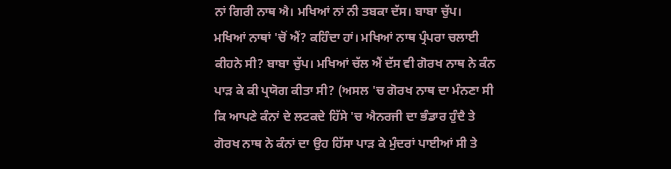ਨਾਂ ਗਿਰੀ ਨਾਥ ਐ। ਮਖਿਆਂ ਨਾਂ ਨੀ ਤਬਕਾ ਦੱਸ। ਬਾਬਾ ਚੁੱਪ। ਮਖਿਆਂ ਨਾਥਾਂ 'ਚੋਂ ਐਂ? ਕਹਿੰਦਾ ਹਾਂ। ਮਖਿਆਂ ਨਾਥ ਪ੍ਰੰਪਰਾ ਚਲਾਈ ਕੀਹਨੇ ਸੀ? ਬਾਬਾ ਚੁੱਪ। ਮਖਿਆਂ ਚੱਲ ਐਂ ਦੱਸ ਵੀ ਗੋਰਖ ਨਾਥ ਨੇ ਕੰਨ ਪਾੜ ਕੇ ਕੀ ਪ੍ਰਯੋਗ ਕੀਤਾ ਸੀ? (ਅਸਲ 'ਚ ਗੋਰਖ ਨਾਥ ਦਾ ਮੰਨਣਾ ਸੀ ਕਿ ਆਪਣੇ ਕੰਨਾਂ ਦੇ ਲਟਕਦੇ ਹਿੱਸੇ 'ਚ ਐਨਰਜੀ ਦਾ ਭੰਡਾਰ ਹੁੰਦੈ ਤੇ ਗੋਰਖ ਨਾਥ ਨੇ ਕੰਨਾਂ ਦਾ ਉਹ ਹਿੱਸਾ ਪਾੜ ਕੇ ਮੁੰਦਰਾਂ ਪਾਈਆਂ ਸੀ ਤੇ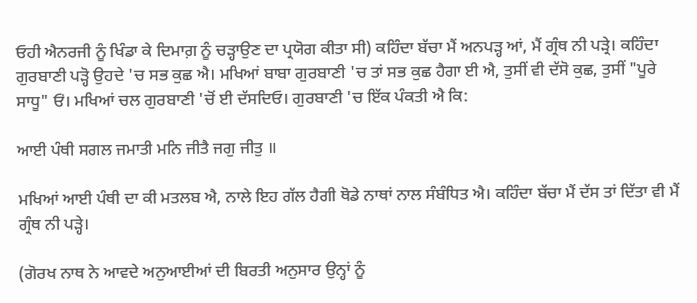ਓਹੀ ਐਨਰਜੀ ਨੂੰ ਖਿੰਡਾ ਕੇ ਦਿਮਾਗ਼ ਨੂੰ ਚੜ੍ਹਾਉਣ ਦਾ ਪ੍ਰਯੋਗ ਕੀਤਾ ਸੀ) ਕਹਿੰਦਾ ਬੱਚਾ ਮੈਂ ਅਨਪੜ੍ਹ ਆਂ, ਮੈਂ ਗ੍ਰੰਥ ਨੀ ਪੜ੍ਰੇ। ਕਹਿੰਦਾ ਗੁਰਬਾਣੀ ਪੜ੍ਹੋ ਉਹਦੇ 'ਚ ਸਭ ਕੁਛ ਐ। ਮਖਿਆਂ ਬਾਬਾ ਗੁਰਬਾਣੀ 'ਚ ਤਾਂ ਸਭ ਕੁਛ ਹੈਗਾ ਈ ਐ, ਤੁਸੀਂ ਵੀ ਦੱਸੋ ਕੁਛ, ਤੁਸੀਂ "ਪੂਰੇ ਸਾਧੂ" ਓਂ। ਮਖਿਆਂ ਚਲ ਗੁਰਬਾਣੀ 'ਚੋਂ ਈ ਦੱਸਦਿਓ। ਗੁਰਬਾਣੀ 'ਚ ਇੱਕ ਪੰਕਤੀ ਐ ਕਿ:

ਆਈ ਪੰਥੀ ਸਗਲ ਜਮਾਤੀ ਮਨਿ ਜੀਤੈ ਜਗੁ ਜੀਤੁ ॥

ਮਖਿਆਂ ਆਈ ਪੰਥੀ ਦਾ ਕੀ ਮਤਲਬ ਐ, ਨਾਲੇ ਇਹ ਗੱਲ ਹੈਗੀ ਥੋਡੇ ਨਾਥਾਂ ਨਾਲ ਸੰਬੰਧਿਤ ਐ। ਕਹਿੰਦਾ ਬੱਚਾ ਮੈਂ ਦੱਸ ਤਾਂ ਦਿੱਤਾ ਵੀ ਮੈਂ ਗ੍ਰੰਥ ਨੀ ਪੜ੍ਹੇ।

(ਗੋਰਖ ਨਾਥ ਨੇ ਆਵਦੇ ਅਨੁਆਈਆਂ ਦੀ ਬਿਰਤੀ ਅਨੁਸਾਰ ਉਨ੍ਹਾਂ ਨੂੰ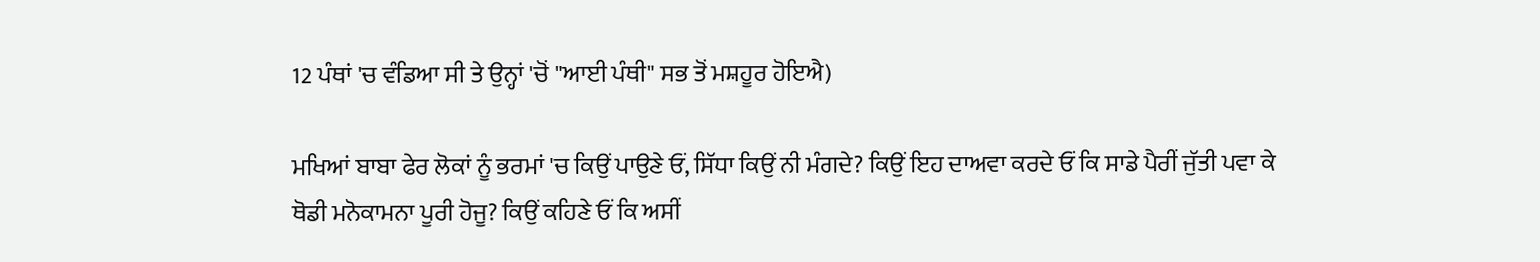12 ਪੰਥਾਂ 'ਚ ਵੰਡਿਆ ਸੀ ਤੇ ਉਨ੍ਹਾਂ 'ਚੋਂ "ਆਈ ਪੰਥੀ" ਸਭ ਤੋਂ ਮਸ਼ਹੂਰ ਹੋਇਐ)

ਮਖਿਆਂ ਬਾਬਾ ਫੇਰ ਲੋਕਾਂ ਨੂੰ ਭਰਮਾਂ 'ਚ ਕਿਉਂ ਪਾਉਣੇ ਓਂ, ਸਿੱਧਾ ਕਿਉਂ ਨੀ ਮੰਗਦੇ? ਕਿਉਂ ਇਹ ਦਾਅਵਾ ਕਰਦੇ ਓਂ ਕਿ ਸਾਡੇ ਪੈਰੀਂ ਜੁੱਤੀ ਪਵਾ ਕੇ ਥੋਡੀ ਮਨੋਕਾਮਨਾ ਪੂਰੀ ਹੋਜੂ? ਕਿਉਂ ਕਹਿਣੇ ਓਂ ਕਿ ਅਸੀਂ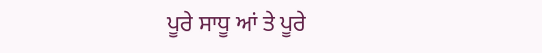ਪੂਰੇ ਸਾਧੂ ਆਂ ਤੇ ਪੂਰੇ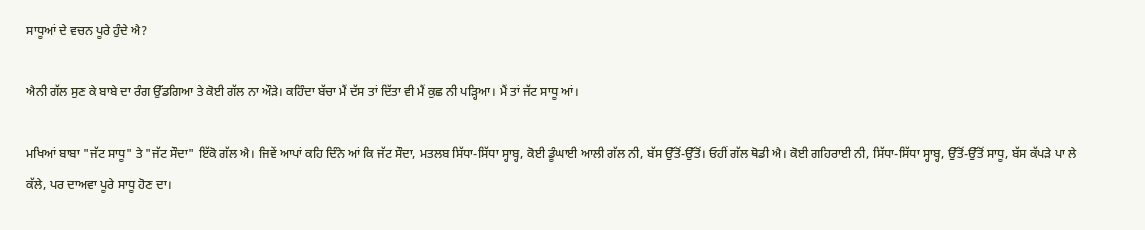ਸਾਧੂਆਂ ਦੇ ਵਚਨ ਪੂਰੇ ਹੁੰਦੇ ਐ?

ਐਨੀ ਗੱਲ ਸੁਣ ਕੇ ਬਾਬੇ ਦਾ ਰੰਗ ਉੱਡਗਿਆ ਤੇ ਕੋਈ ਗੱਲ ਨਾ ਔੜੇ। ਕਹਿੰਦਾ ਬੱਚਾ ਮੈਂ ਦੱਸ ਤਾਂ ਦਿੱਤਾ ਵੀ ਮੈਂ ਕੁਛ ਨੀ ਪੜ੍ਹਿਆ। ਮੈਂ ਤਾਂ ਜੱਟ ਸਾਧੂ ਆਂ।

ਮਖਿਆਂ ਬਾਬਾ "ਜੱਟ ਸਾਧੂ" ਤੇ "ਜੱਟ ਸੌਦਾ" ਇੱਕੋ ਗੱਲ ਐ। ਜਿਵੇਂ ਆਪਾਂ ਕਹਿ ਦਿੰਨੇ ਆਂ ਕਿ ਜੱਟ ਸੌਦਾ, ਮਤਲਬ ਸਿੱਧਾ-ਸਿੱਧਾ ਸ੍ਹਾਬ੍ਹ, ਕੋਈ ਡੂੰਘਾਈ ਆਲੀ ਗੱਲ ਨੀ, ਬੱਸ ਉੱਤੋਂ-ਉੱਤੋਂ। ਓਹੀਂ ਗੱਲ ਥੋਡੀ ਐ। ਕੋਈ ਗਹਿਰਾਈ ਨੀ, ਸਿੱਧਾ-ਸਿੱਧਾ ਸ੍ਹਾਬ੍ਹ, ਉੱਤੋਂ-ਉੱਤੋਂ ਸਾਧੂ, ਬੱਸ ਕੱਪੜੇ ਪਾ ਲੇ ਕੱਲੇ, ਪਰ ਦਾਅਵਾ ਪੂਰੇ ਸਾਧੂ ਹੋਣ ਦਾ।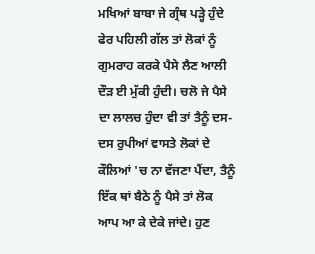ਮਖਿਆਂ ਬਾਬਾ ਜੇ ਗ੍ਰੰਥ ਪੜ੍ਹੇ ਹੁੰਦੇ ਫੇਰ ਪਹਿਲੀ ਗੱਲ ਤਾਂ ਲੋਕਾਂ ਨੂੰ ਗੁਮਰਾਹ ਕਰਕੇ ਪੈਸੇ ਲੈਣ ਆਲੀ ਦੌੜ ਈ ਮੁੱਕੀ ਹੁੰਦੀ। ਚਲੋ ਜੇ ਪੈਸੇ ਦਾ ਲਾਲਚ ਹੁੰਦਾ ਵੀ ਤਾਂ ਤੈਨੂੰ ਦਸ-ਦਸ ਰੁਪੀਆਂ ਵਾਸਤੇ ਲੋਕਾਂ ਦੇ ਕੌਲਿਆਂ 'ਚ ਨਾ ਵੱਜਣਾ ਪੈਂਦਾ, ਤੈਨੂੰ ਇੱਕ ਥਾਂ ਬੈਠੇ ਨੂੰ ਪੈਸੇ ਤਾਂ ਲੋਕ ਆਪ ਆ ਕੇ ਦੇਕੇ ਜਾਂਦੇ। ਹੁਣ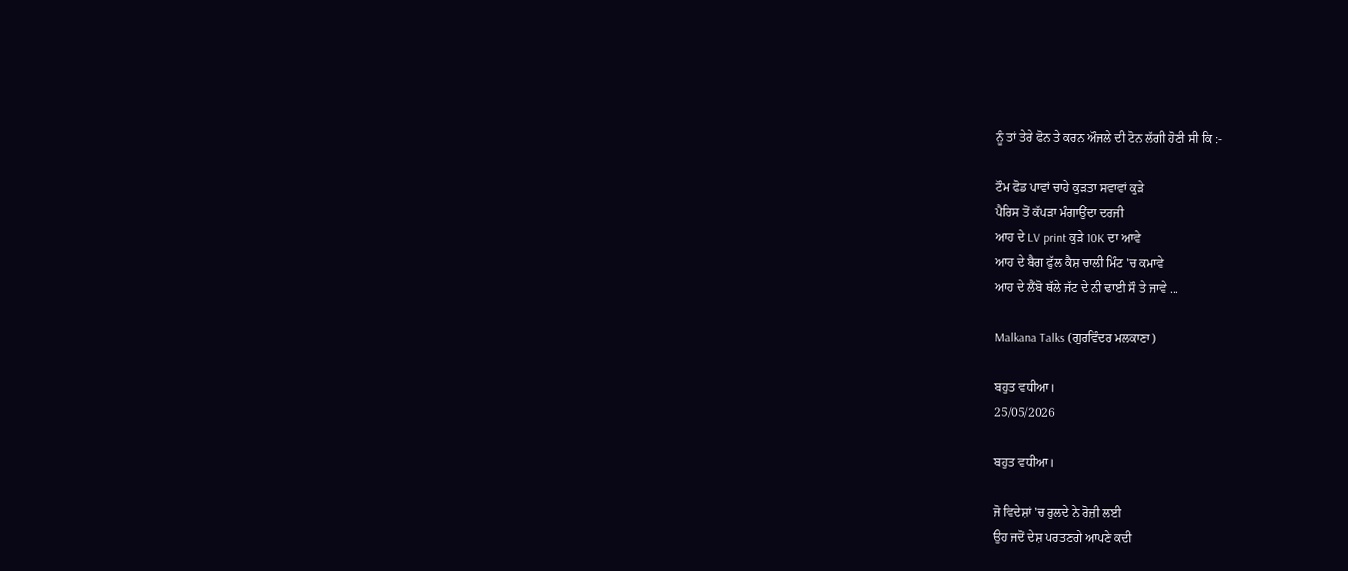ਨੂੰ ਤਾਂ ਤੇਰੇ ਫੋਨ ਤੇ ਕਰਨ ਔਜਲੇ ਦੀ ਟੋਨ ਲੱਗੀ ਹੋਣੀ ਸੀ ਕਿ :-

ਟੌਮ ਫੋਡ ਪਾਵਾਂ ਚਾਹੇ ਕੁੜਤਾ ਸਵਾਵਾਂ ਕੁੜੇ
ਪੈਰਿਸ ਤੋਂ ਕੱਪੜਾ ਮੰਗਾਉਂਦਾ ਦਰਜੀ
ਆਹ ਦੇ LV print ਕੁੜੇ 10K ਦਾ ਆਵੇ
ਆਹ ਦੇ ਬੈਗ ਫੁੱਲ ਕੈਸ਼ ਚਾਲੀ ਮਿੰਟ 'ਚ ਕਮਾਵੇ
ਆਹ ਦੇ ਲੈਂਬੋ ਥੱਲੇ ਜੱਟ ਦੇ ਨੀ ਢਾਈ ਸੌ ਤੇ ਜਾਵੇ ...

Malkana Talks (ਗੁਰਵਿੰਦਰ ਮਲਕਾਣਾ)

ਬਹੁਤ ਵਧੀਆ।
25/05/2026

ਬਹੁਤ ਵਧੀਆ।

ਜੋ ਵਿਦੇਸ਼ਾਂ 'ਚ ਰੁਲਦੇ ਨੇ ਰੋਜ਼ੀ ਲਈ
ਉਹ ਜਦੋਂ ਦੇਸ਼ ਪਰਤਣਗੇ ਆਪਣੇ ਕਦੀ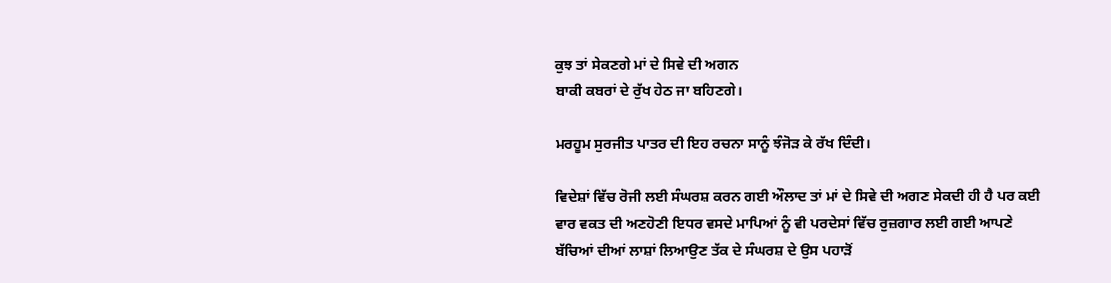ਕੁਝ ਤਾਂ ਸੇਕਣਗੇ ਮਾਂ ਦੇ ਸਿਵੇ ਦੀ ਅਗਨ
ਬਾਕੀ ਕਬਰਾਂ ਦੇ ਰੁੱਖ ਹੇਠ ਜਾ ਬਹਿਣਗੇ।

ਮਰਹੂਮ ਸੁਰਜੀਤ ਪਾਤਰ ਦੀ ਇਹ ਰਚਨਾ ਸਾਨੂੰ ਝੰਜੋੜ ਕੇ ਰੱਖ ਦਿੰਦੀ।

ਵਿਦੇਸ਼ਾਂ ਵਿੱਚ ਰੋਜੀ ਲਈ ਸੰਘਰਸ਼ ਕਰਨ ਗਈ ਔਲਾਦ ਤਾਂ ਮਾਂ ਦੇ ਸਿਵੇ ਦੀ ਅਗਣ ਸੇਕਦੀ ਹੀ ਹੈ ਪਰ ਕਈ ਵਾਰ ਵਕਤ ਦੀ ਅਣਹੋਣੀ ਇਧਰ ਵਸਦੇ ਮਾਪਿਆਂ ਨੂੰ ਵੀ ਪਰਦੇਸਾਂ ਵਿੱਚ ਰੁਜ਼ਗਾਰ ਲਈ ਗਈ ਆਪਣੇ ਬੱਚਿਆਂ ਦੀਆਂ ਲਾਸ਼ਾਂ ਲਿਆਉਣ ਤੱਕ ਦੇ ਸੰਘਰਸ਼ ਦੇ ਉਸ ਪਹਾੜੋਂ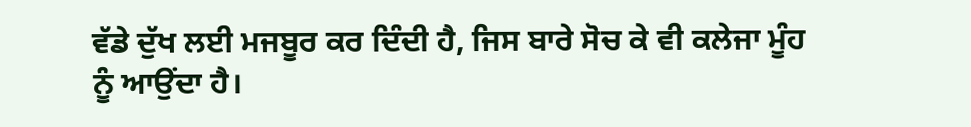ਵੱਡੇ ਦੁੱਖ ਲਈ ਮਜਬੂਰ ਕਰ ਦਿੰਦੀ ਹੈ, ਜਿਸ ਬਾਰੇ ਸੋਚ ਕੇ ਵੀ ਕਲੇਜਾ ਮੂੰਹ ਨੂੰ ਆਉਂਦਾ ਹੈ।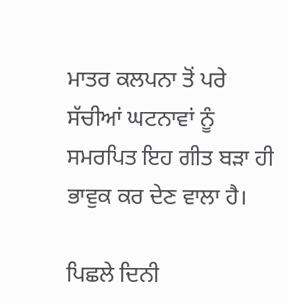ਮਾਤਰ ਕਲਪਨਾ ਤੋਂ ਪਰੇ ਸੱਚੀਆਂ ਘਟਨਾਵਾਂ ਨੂੰ ਸਮਰਪਿਤ ਇਹ ਗੀਤ ਬੜਾ ਹੀ ਭਾਵੁਕ ਕਰ ਦੇਣ ਵਾਲਾ ਹੈ।

ਪਿਛਲੇ ਦਿਨੀ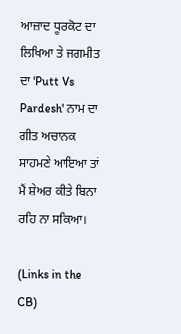ਆਜ਼ਾਦ ਧੂਰਕੋਟ ਦਾ ਲਿਖਿਆ ਤੇ ਜਗਮੀਤ ਦਾ 'Putt Vs Pardesh' ਨਾਮ ਦਾ ਗੀਤ ਅਚਾਨਕ ਸਾਹਮਣੇ ਆਇਆ ਤਾਂ ਮੈਂ ਸ਼ੇਅਰ ਕੀਤੇ ਬਿਨਾ ਰਹਿ ਨਾ ਸਕਿਆ।

(Links in the CB)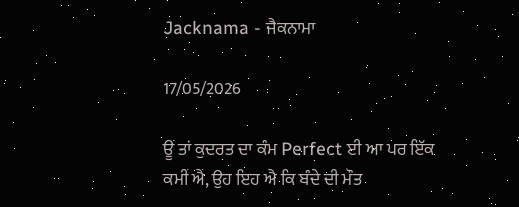Jacknama - ਜੈਕਨਾਮਾ

17/05/2026

ਊਂ ਤਾਂ ਕੁਦਰਤ ਦਾ ਕੰਮ Perfect ਈ ਆ ਪਰ ਇੱਕ ਕਮੀਂ ਐਂ, ਉਹ ਇਹ ਐ ਕਿ ਬੰਦੇ ਦੀ ਮੌਤ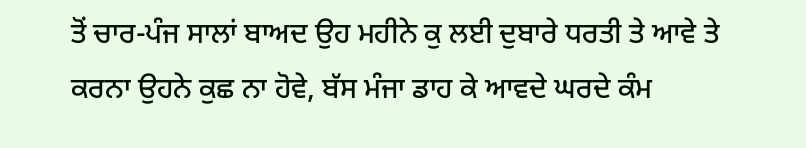ਤੋਂ ਚਾਰ-ਪੰਜ ਸਾਲਾਂ ਬਾਅਦ ਉਹ ਮਹੀਨੇ ਕੁ ਲਈ ਦੁਬਾਰੇ ਧਰਤੀ ਤੇ ਆਵੇ ਤੇ ਕਰਨਾ ਉਹਨੇ ਕੁਛ ਨਾ ਹੋਵੇ, ਬੱਸ ਮੰਜਾ ਡਾਹ ਕੇ ਆਵਦੇ ਘਰਦੇ ਕੰਮ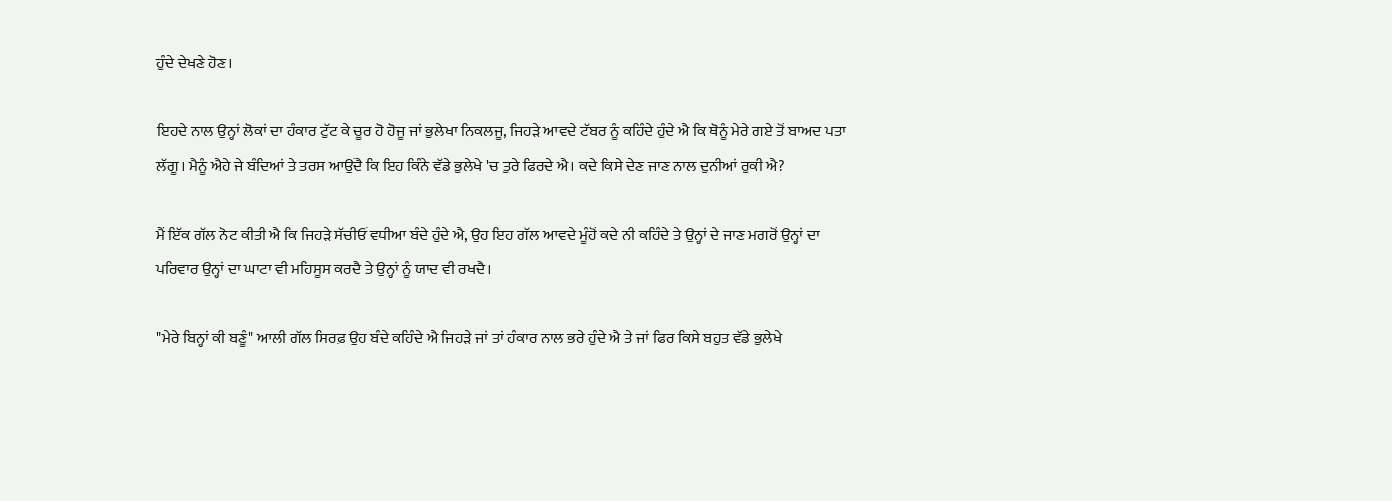ਹੁੰਦੇ ਦੇਖਣੇ ਹੋਣ।

ਇਹਦੇ ਨਾਲ ਉਨ੍ਹਾਂ ਲੋਕਾਂ ਦਾ ਹੰਕਾਰ ਟੁੱਟ ਕੇ ਚੂਰ ਹੋ ਹੋਜੂ ਜਾਂ ਭੁਲੇਖਾ ਨਿਕਲਜੂ, ਜਿਹੜੇ ਆਵਦੇ ਟੱਬਰ ਨੂੰ ਕਹਿੰਦੇ ਹੁੰਦੇ ਐ ਕਿ ਥੋਨੂੰ ਮੇਰੇ ਗਏ ਤੋਂ ਬਾਅਦ ਪਤਾ ਲੱਗੂ। ਮੈਨੂੰ ਐਹੇ ਜੇ ਬੰਦਿਆਂ ਤੇ ਤਰਸ ਆਉਂਦੈ ਕਿ ਇਹ ਕਿੰਨੇ ਵੱਡੇ ਭੁਲੇਖੇ 'ਚ ਤੁਰੇ ਫਿਰਦੇ ਐ। ਕਦੇ ਕਿਸੇ ਦੇਣ ਜਾਣ ਨਾਲ ਦੁਨੀਆਂ ਰੁਕੀ ਐ?

ਮੈਂ ਇੱਕ ਗੱਲ ਨੋਟ ਕੀਤੀ ਐ ਕਿ ਜਿਹੜੇ ਸੱਚੀਓਂ ਵਧੀਆ ਬੰਦੇ ਹੁੰਦੇ ਐ, ਉਹ ਇਹ ਗੱਲ ਆਵਦੇ ਮੂੰਹੋਂ ਕਦੇ ਨੀ ਕਹਿੰਦੇ ਤੇ ਉਨ੍ਹਾਂ ਦੇ ਜਾਣ ਮਗਰੋਂ ਉਨ੍ਹਾਂ ਦਾ ਪਰਿਵਾਰ ਉਨ੍ਹਾਂ ਦਾ ਘਾਟਾ ਵੀ ਮਹਿਸੂਸ ਕਰਦੈ ਤੇ ਉਨ੍ਹਾਂ ਨੂੰ ਯਾਦ ਵੀ ਰਖਦੈ।

"ਮੇਰੇ ਬਿਨ੍ਹਾਂ ਕੀ ਬਣੂੰ" ਆਲੀ ਗੱਲ ਸਿਰਫ਼ ਉਹ ਬੰਦੇ ਕਹਿੰਦੇ ਐ ਜਿਹੜੇ ਜਾਂ ਤਾਂ ਹੰਕਾਰ ਨਾਲ ਭਰੇ ਹੁੰਦੇ ਐ ਤੇ ਜਾਂ ਫਿਰ ਕਿਸੇ ਬਹੁਤ ਵੱਡੇ ਭੁਲੇਖੇ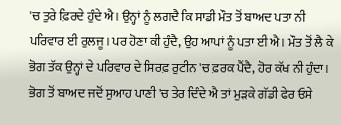'ਚ ਤੁਰੇ ਫ਼ਿਰਦੇ ਹੁੰਦੇ ਐ। ਉਨ੍ਹਾਂ ਨੂੰ ਲਗਦੈ ਕਿ ਸਾਡੀ ਮੌਤ ਤੋਂ ਬਾਅਦ ਪਤਾ ਨੀ ਪਰਿਵਾਰ ਈ ਰੁਲਜੂ। ਪਰ ਹੋਣਾ ਕੀ ਹੁੰਦੈ, ਉਹ ਆਪਾਂ ਨੂੰ ਪਤਾ ਈ ਐ। ਮੌਤ ਤੋਂ ਲੈ ਕੇ ਭੋਗ ਤੱਕ ਉਨ੍ਹਾਂ ਦੇ ਪਰਿਵਾਰ ਦੇ ਸਿਰਫ਼ ਰੁਟੀਨ 'ਚ ਫ਼ਰਕ ਪੈਂਦੈ, ਹੋਰ ਕੱਖ ਨੀ ਹੁੰਦਾ। ਭੋਗ ਤੋਂ ਬਾਅਦ ਜਦੋਂ ਸੁਆਹ ਪਾਣੀ 'ਚ ਤੇਰ ਦਿੰਦੇ ਐ ਤਾਂ ਮੁੜਕੇ ਗੱਡੀ ਫੇਰ ਓਸੇ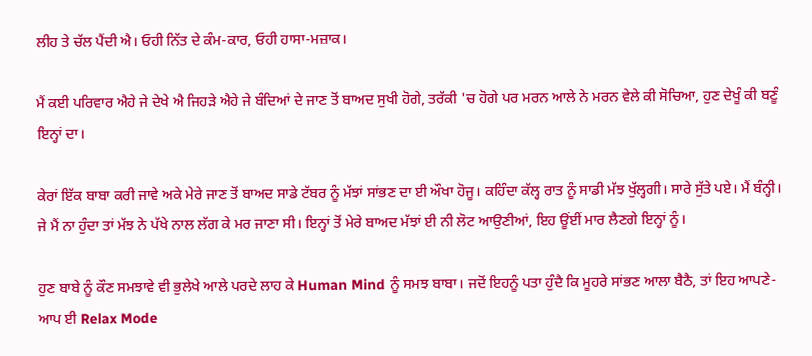ਲੀਹ ਤੇ ਚੱਲ ਪੈਂਦੀ ਐ। ਓਹੀ ਨਿੱਤ ਦੇ ਕੰਮ-ਕਾਰ, ਓਹੀ ਹਾਸਾ-ਮਜ਼ਾਕ।

ਮੈਂ ਕਈ ਪਰਿਵਾਰ ਐਹੇ ਜੇ ਦੇਖੇ ਐ ਜਿਹੜੇ ਐਹੇ ਜੇ ਬੰਦਿਆਂ ਦੇ ਜਾਣ ਤੋਂ ਬਾਅਦ ਸੁਖੀ ਹੋਗੇ, ਤਰੱਕੀ 'ਚ ਹੋਗੇ ਪਰ ਮਰਨ ਆਲੇ ਨੇ ਮਰਨ ਵੇਲੇ ਕੀ ਸੋਚਿਆ, ਹੁਣ ਦੇਖੂੰ ਕੀ ਬਣੂੰ ਇਨ੍ਹਾਂ ਦਾ।

ਕੇਰਾਂ ਇੱਕ ਬਾਬਾ ਕਰੀ ਜਾਵੇ ਅਕੇ ਮੇਰੇ ਜਾਣ ਤੋਂ ਬਾਅਦ ਸਾਡੇ ਟੱਬਰ ਨੂੰ ਮੱਝਾਂ ਸਾਂਭਣ ਦਾ ਈ ਔਖਾ ਹੋਜੂ। ਕਹਿੰਦਾ ਕੱਲ੍ਹ ਰਾਤ ਨੂੰ ਸਾਡੀ ਮੱਝ ਖੁੱਲ੍ਹਗੀ। ਸਾਰੇ ਸੁੱਤੇ ਪਏ। ਮੈਂ ਬੰਨ੍ਹੀ। ਜੇ ਮੈਂ ਨਾ ਹੁੰਦਾ ਤਾਂ ਮੱਝ ਨੇ ਪੱਖੇ ਨਾਲ ਲੱਗ ਕੇ ਮਰ ਜਾਣਾ ਸੀ। ਇਨ੍ਹਾਂ ਤੋਂ ਮੇਰੇ ਬਾਅਦ ਮੱਝਾਂ ਈ ਨੀ ਲੋਟ ਆਉਣੀਆਂ, ਇਹ ਊਂਈਂ ਮਾਰ ਲੈਣਗੇ ਇਨ੍ਹਾਂ ਨੂੰ।

ਹੁਣ ਬਾਬੇ ਨੂੰ ਕੌਣ ਸਮਝਾਵੇ ਵੀ ਭੁਲੇਖੇ ਆਲੇ ਪਰਦੇ ਲਾਹ ਕੇ Human Mind ਨੂੰ ਸਮਝ ਬਾਬਾ। ਜਦੋਂ ਇਹਨੂੰ ਪਤਾ ਹੁੰਦੈ ਕਿ ਮੂਹਰੇ ਸਾਂਭਣ ਆਲਾ ਬੈਠੈ, ਤਾਂ ਇਹ ਆਪਣੇ-ਆਪ ਈ Relax Mode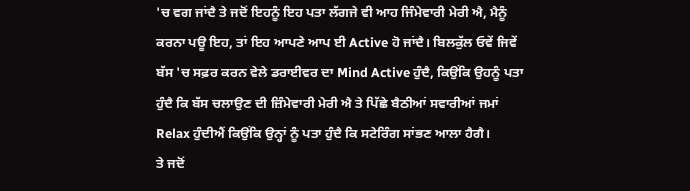'ਚ ਵਗ ਜਾਂਦੈ ਤੇ ਜਦੋਂ ਇਹਨੂੰ ਇਹ ਪਤਾ ਲੱਗਜੇ ਵੀ ਆਹ ਜਿੰਮੇਵਾਰੀ ਮੇਰੀ ਐ, ਮੈਨੂੰ ਕਰਨਾ ਪਊ ਇਹ, ਤਾਂ ਇਹ ਆਪਣੇ ਆਪ ਈ Active ਹੋ ਜਾਂਦੈ। ਬਿਲਕੁੱਲ ਓਵੇਂ ਜਿਵੇਂ ਬੱਸ 'ਚ ਸਫ਼ਰ ਕਰਨ ਵੇਲੇ ਡਰਾਈਵਰ ਦਾ Mind Active ਹੁੰਦੈ, ਕਿਉਂਕਿ ਉਹਨੂੰ ਪਤਾ ਹੁੰਦੈ ਕਿ ਬੱਸ ਚਲਾਉਣ ਦੀ ਜ਼ਿੰਮੇਵਾਰੀ ਮੇਰੀ ਐ ਤੇ ਪਿੱਛੇ ਬੈਠੀਆਂ ਸਵਾਰੀਆਂ ਜਮਾਂ Relax ਹੁੰਦੀਐਂ ਕਿਉਂਕਿ ਉਨ੍ਹਾਂ ਨੂੰ ਪਤਾ ਹੁੰਦੈ ਕਿ ਸਟੇਰਿੰਗ ਸਾਂਭਣ ਆਲਾ ਹੈਗੈ।
ਤੇ ਜਦੋਂ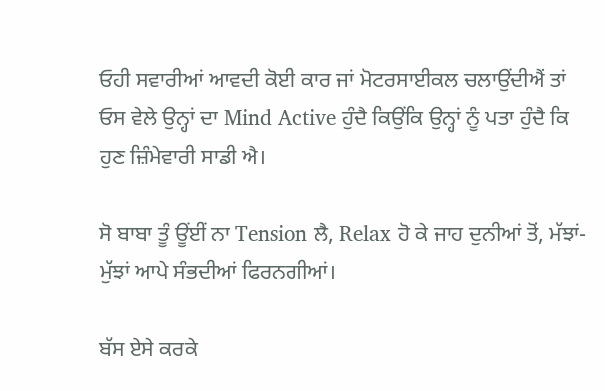ਓਹੀ ਸਵਾਰੀਆਂ ਆਵਦੀ ਕੋਈ ਕਾਰ ਜਾਂ ਮੋਟਰਸਾਈਕਲ ਚਲਾਉਂਦੀਐਂ ਤਾਂ ਓਸ ਵੇਲੇ ਉਨ੍ਹਾਂ ਦਾ Mind Active ਹੁੰਦੈ ਕਿਉਂਕਿ ਉਨ੍ਹਾਂ ਨੂੰ ਪਤਾ ਹੁੰਦੈ ਕਿ ਹੁਣ ਜ਼ਿੰਮੇਵਾਰੀ ਸਾਡੀ ਐ।

ਸੋ ਬਾਬਾ ਤੂੰ ਊਂਈਂ ਨਾ Tension ਲੈ, Relax ਹੋ ਕੇ ਜਾਹ ਦੁਨੀਆਂ ਤੋਂ, ਮੱਝਾਂ-ਮੁੱਝਾਂ ਆਪੇ ਸੰਭਦੀਆਂ ਫਿਰਨਗੀਆਂ।

ਬੱਸ ਏਸੇ ਕਰਕੇ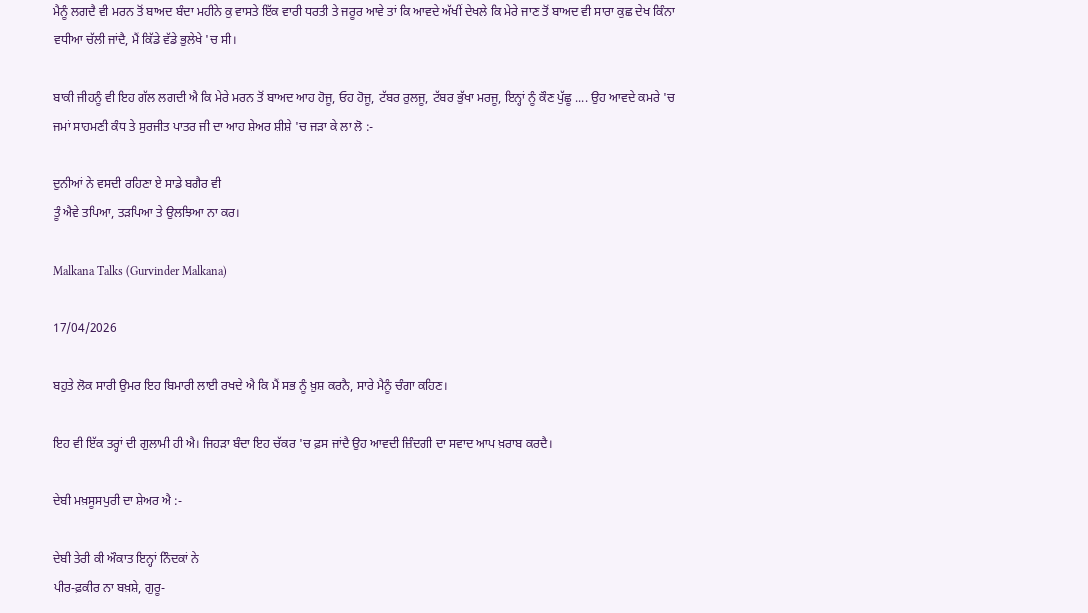ਮੈਨੂੰ ਲਗਦੈ ਵੀ ਮਰਨ ਤੋਂ ਬਾਅਦ ਬੰਦਾ ਮਹੀਨੇ ਕੁ ਵਾਸਤੇ ਇੱਕ ਵਾਰੀ ਧਰਤੀ ਤੇ ਜਰੂਰ ਆਵੇ ਤਾਂ ਕਿ ਆਵਦੇ ਅੱਖੀਂ ਦੇਖਲੇ ਕਿ ਮੇਰੇ ਜਾਣ ਤੋਂ ਬਾਅਦ ਵੀ ਸਾਰਾ ਕੁਛ ਦੇਖ ਕਿੰਨਾ ਵਧੀਆ ਚੱਲੀ ਜਾਂਦੈ, ਮੈਂ ਕਿੱਡੇ ਵੱਡੇ ਭੁਲੇਖੇ 'ਚ ਸੀ।

ਬਾਕੀ ਜੀਹਨੂੰ ਵੀ ਇਹ ਗੱਲ ਲਗਦੀ ਐ ਕਿ ਮੇਰੇ ਮਰਨ ਤੋਂ ਬਾਅਦ ਆਹ ਹੋਜੂ, ਓਹ ਹੋਜੂ, ਟੱਬਰ ਰੁਲਜੂ, ਟੱਬਰ ਭੁੱਖਾ ਮਰਜੂ, ਇਨ੍ਹਾਂ ਨੂੰ ਕੌਣ ਪੁੱਛੂ .... ਉਹ ਆਵਦੇ ਕਮਰੇ 'ਚ ਜਮਾਂ ਸਾਹਮਣੀ ਕੰਧ ਤੇ ਸੁਰਜੀਤ ਪਾਤਰ ਜੀ ਦਾ ਆਹ ਸ਼ੇਅਰ ਸ਼ੀਸ਼ੇ 'ਚ ਜੜਾ ਕੇ ਲਾ ਲੋ :-

ਦੁਨੀਆਂ ਨੇ ਵਸਦੀ ਰਹਿਣਾ ਏ ਸਾਡੇ ਬਗੈਰ ਵੀ
ਤੂੰ ਐਵੇ ਤਪਿਆ, ਤੜਪਿਆ ਤੇ ਉਲਝਿਆ ਨਾ ਕਰ।

Malkana Talks (Gurvinder Malkana)

17/04/2026

ਬਹੁਤੇ ਲੋਕ ਸਾਰੀ ਉਮਰ ਇਹ ਬਿਮਾਰੀ ਲਾਈ ਰਖਦੇ ਐ ਕਿ ਮੈਂ ਸਭ ਨੂੰ ਖ਼ੁਸ਼ ਕਰਨੈ, ਸਾਰੇ ਮੈਨੂੰ ਚੰਗਾ ਕਹਿਣ।

ਇਹ ਵੀ ਇੱਕ ਤਰ੍ਹਾਂ ਦੀ ਗੁਲਾਮੀ ਹੀ ਐ। ਜਿਹੜਾ ਬੰਦਾ ਇਹ ਚੱਕਰ 'ਚ ਫ਼ਸ ਜਾਂਦੈ ਉਹ ਆਵਦੀ ਜ਼ਿੰਦਗੀ ਦਾ ਸਵਾਦ ਆਪ ਖ਼ਰਾਬ ਕਰਦੈ।

ਦੇਬੀ ਮਖ਼ਸੂਸਪੁਰੀ ਦਾ ਸ਼ੇਅਰ ਐ :-

ਦੇਬੀ ਤੇਰੀ ਕੀ ਔਕਾਤ ਇਨ੍ਹਾਂ ਨਿੰਦਕਾਂ ਨੇ
ਪੀਰ-ਫ਼ਕੀਰ ਨਾ ਬਖ਼ਸ਼ੇ, ਗੁਰੂ-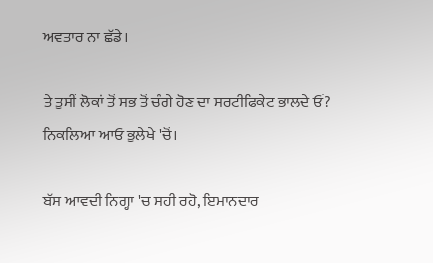ਅਵਤਾਰ ਨਾ ਛੱਡੇ।

ਤੇ ਤੁਸੀਂ ਲੋਕਾਂ ਤੋਂ ਸਭ ਤੋਂ ਚੰਗੇ ਹੋਣ ਦਾ ਸਰਟੀਫਿਕੇਟ ਭਾਲਦੇ ਓਂ? ਨਿਕਲਿਆ ਆਓ ਭੁਲੇਖੇ 'ਚੋਂ।

ਬੱਸ ਆਵਦੀ ਨਿਗ੍ਹਾ 'ਚ ਸਹੀ ਰਹੋ, ਇਮਾਨਦਾਰ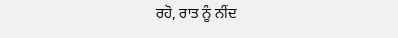ਰਹੋ, ਰਾਤ ਨੂੰ ਨੀਂਦ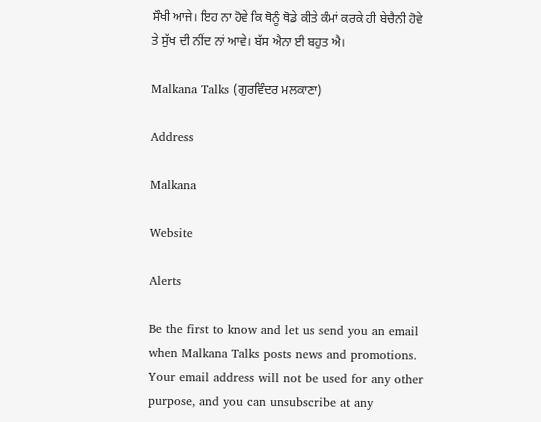ਸੌਖੀ ਆਜੇ। ਇਹ ਨਾ ਹੋਵੇ ਕਿ ਥੋਨੂੰ ਥੋਡੇ ਕੀਤੇ ਕੰਮਾਂ ਕਰਕੇ ਹੀ ਬੇਚੈਨੀ ਹੋਵੇ ਤੇ ਸੁੱਖ ਦੀ ਨੀਂਦ ਨਾਂ ਆਵੇ। ਬੱਸ ਐਨਾ ਈ ਬਹੁਤ ਐ।

Malkana Talks (ਗੁਰਵਿੰਦਰ ਮਲਕਾਣਾ)

Address

Malkana

Website

Alerts

Be the first to know and let us send you an email when Malkana Talks posts news and promotions. Your email address will not be used for any other purpose, and you can unsubscribe at any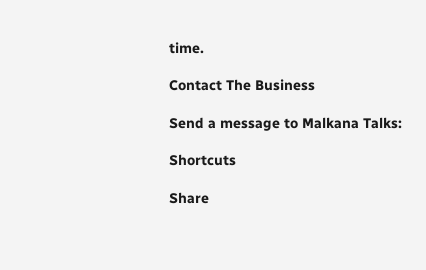time.

Contact The Business

Send a message to Malkana Talks:

Shortcuts

Share